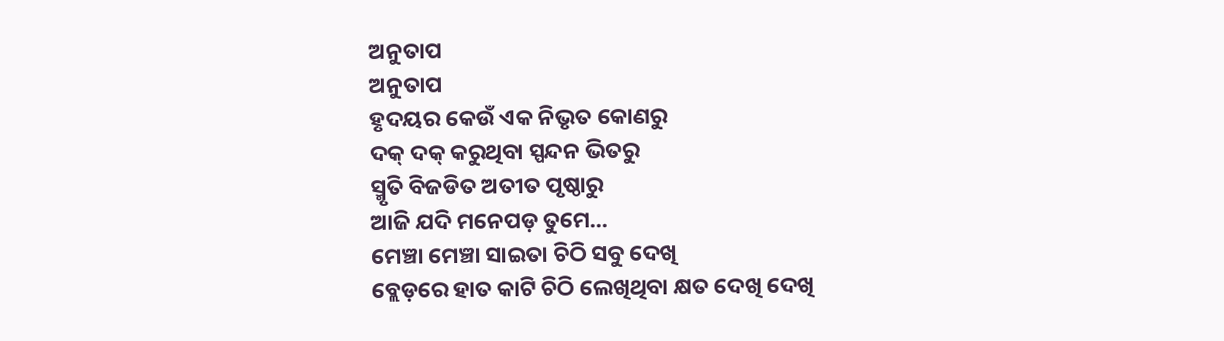ଅନୁତାପ
ଅନୁତାପ
ହୃଦୟର କେଉଁ ଏକ ନିଭୃତ କୋଣରୁ
ଦକ୍ ଦକ୍ କରୁଥିବା ସ୍ପନ୍ଦନ ଭିତରୁ
ସ୍ମୃତି ବିଜଡିତ ଅତୀତ ପୃଷ୍ଠାରୁ
ଆଜି ଯଦି ମନେପଡ଼ ତୁମେ...
ମେଞ୍ଚା ମେଞ୍ଚା ସାଇତା ଚିଠି ସବୁ ଦେଖି
ବ୍ଲେଡ଼ରେ ହାତ କାଟି ଚିଠି ଲେଖିଥିବା କ୍ଷତ ଦେଖି ଦେଖି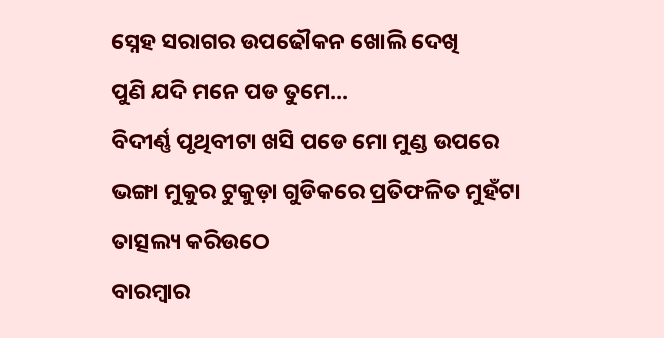ସ୍ନେହ ସରାଗର ଉପଢୌକନ ଖୋଲି ଦେଖି
ପୁଣି ଯଦି ମନେ ପଡ ତୁମେ...
ବିଦୀର୍ଣ୍ଣ ପୃଥିବୀଟା ଖସି ପଡେ ମୋ ମୁଣ୍ଡ ଉପରେ
ଭଙ୍ଗା ମୁକୁର ଟୁକୁଡ଼ା ଗୁଡିକରେ ପ୍ରତିଫଳିତ ମୁହଁଟା ତାତ୍ସଲ୍ୟ କରିଉଠେ
ବାରମ୍ବାର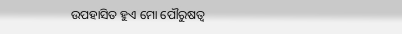ଉପହାସିତ ହୁଏ ମୋ ପୌରୁଷତ୍ଵ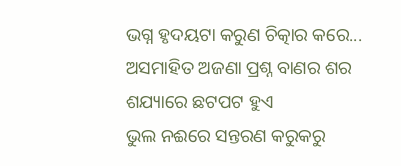ଭଗ୍ନ ହୃଦୟଟା କରୁଣ ଚିତ୍କାର କରେ...
ଅସମାହିତ ଅଜଣା ପ୍ରଶ୍ନ ବାଣର ଶର ଶଯ୍ୟାରେ ଛଟପଟ ହୁଏ
ଭୁଲ ନଈରେ ସନ୍ତରଣ କରୁକରୁ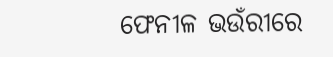ଫେନୀଳ ଭଉଁରୀରେ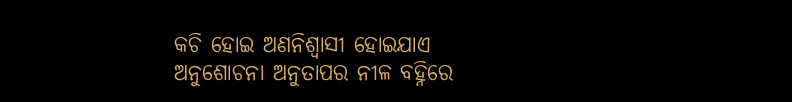କଚି ହୋଇ ଅଣନିଶ୍ୱାସୀ ହୋଇଯାଏ
ଅନୁଶୋଚନା ଅନୁତାପର ନୀଳ ବହ୍ନିରେ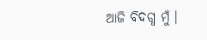ଆଜି ବିଦଗ୍ଧ ମୁଁ ।